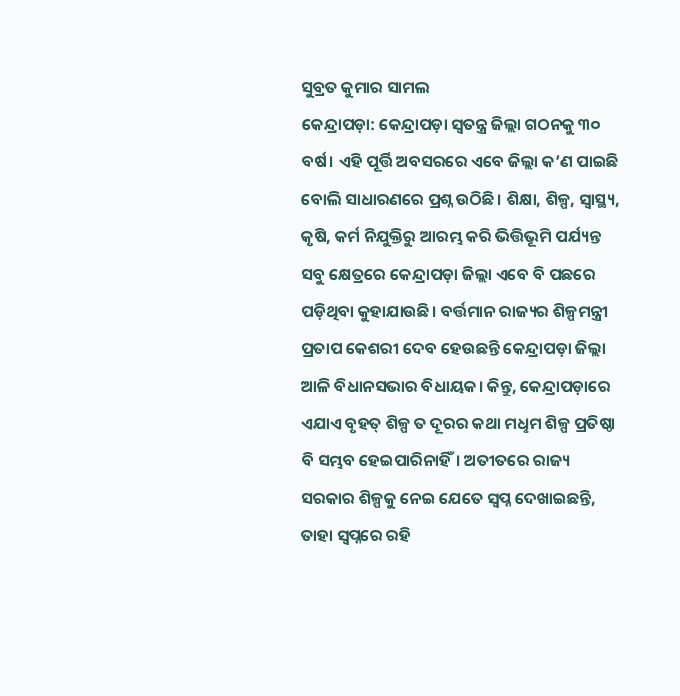ସୁବ୍ରତ କୁମାର ସାମଲ
କେନ୍ଦ୍ରାପଡ଼ା: କେନ୍ଦ୍ରାପଡ଼ା ସ୍ବତନ୍ତ୍ର ଜିଲ୍ଲା ଗଠନକୁ ୩୦ ବର୍ଷ। ଏହି ପୂର୍ତ୍ତି ଅବସରରେ ଏବେ ଜିଲ୍ଲା କ’ଣ ପାଇଛି ବୋଲି ସାଧାରଣରେ ପ୍ରଶ୍ନ ଉଠିଛି। ଶିକ୍ଷା, ଶିଳ୍ପ, ସ୍ବାସ୍ଥ୍ୟ, କୃଷି, କର୍ମ ନିଯୁକ୍ତିରୁ ଆରମ୍ଭ କରି ଭିତ୍ତିଭୂମି ପର୍ଯ୍ୟନ୍ତ ସବୁ କ୍ଷେତ୍ରରେ କେନ୍ଦ୍ରାପଡ଼ା ଜିଲ୍ଲା ଏବେ ବି ପଛରେ ପଡ଼ିଥିବା କୁହାଯାଉଛି। ବର୍ତ୍ତମାନ ରାଜ୍ୟର ଶିଳ୍ପମନ୍ତ୍ରୀ ପ୍ରତାପ କେଶରୀ ଦେବ ହେଉଛନ୍ତି କେନ୍ଦ୍ରାପଡ଼ା ଜିଲ୍ଲା ଆଳି ବିଧାନସଭାର ବିଧାୟକ। କିନ୍ତୁ, କେନ୍ଦ୍ରାପଡ଼ାରେ ଏଯାଏ ବୃହତ୍ ଶିଳ୍ପ ତ ଦୂରର କଥା ମଧୢମ ଶିଳ୍ପ ପ୍ରତିଷ୍ଠା ବି ସମ୍ଭବ ହେଇପାରିନାହିଁ। ଅତୀତରେ ରାଜ୍ୟ ସରକାର ଶିଳ୍ପକୁ ନେଇ ଯେତେ ସ୍ବପ୍ନ ଦେଖାଇଛନ୍ତି, ତାହା ସ୍ବପ୍ନରେ ରହି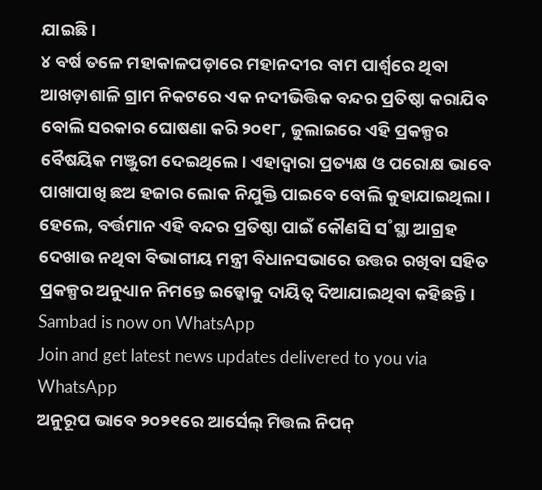ଯାଇଛି।
୪ ବର୍ଷ ତଳେ ମହାକାଳପଡ଼ାରେ ମହାନଦୀର ବାମ ପାର୍ଶ୍ବରେ ଥିବା ଆଖଡ଼ାଶାଳି ଗ୍ରାମ ନିକଟରେ ଏକ ନଦୀଭିତ୍ତିକ ବନ୍ଦର ପ୍ରତିଷ୍ଠା କରାଯିବ ବୋଲି ସରକାର ଘୋଷଣା କରି ୨୦୧୮, ଜୁଲାଇରେ ଏହି ପ୍ରକଳ୍ପର ବୈଷୟିକ ମଞ୍ଜୁରୀ ଦେଇଥିଲେ। ଏହାଦ୍ବାରା ପ୍ରତ୍ୟକ୍ଷ ଓ ପରୋକ୍ଷ ଭାବେ ପାଖାପାଖି ଛଅ ହଜାର ଲୋକ ନିଯୁକ୍ତି ପାଇବେ ବୋଲି କୁହାଯାଇଥିଲା। ହେଲେ, ବର୍ତ୍ତମାନ ଏହି ବନ୍ଦର ପ୍ରତିଷ୍ଠା ପାଇଁ କୌଣସି ସ˚ସ୍ଥା ଆଗ୍ରହ ଦେଖାଉ ନଥିବା ବିଭାଗୀୟ ମନ୍ତ୍ରୀ ବିଧାନସଭାରେ ଉତ୍ତର ରଖିବା ସହିତ ପ୍ରକଳ୍ପର ଅନୁଧ୍ୟାନ ନିମନ୍ତେ ଇଡ୍କୋକୁ ଦାୟିତ୍ବ ଦିଆଯାଇଥିବା କହିଛନ୍ତି।
Sambad is now on WhatsApp
Join and get latest news updates delivered to you via WhatsApp
ଅନୁରୂପ ଭାବେ ୨୦୨୧ରେ ଆର୍ସେଲ୍ ମିତ୍ତଲ ନିପନ୍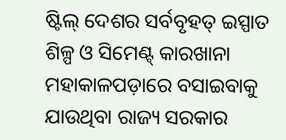ଷ୍ଟିଲ୍ ଦେଶର ସର୍ବବୃହତ୍ ଇସ୍ପାତ ଶିଳ୍ପ ଓ ସିମେଣ୍ଟ୍ କାରଖାନା ମହାକାଳପଡ଼ାରେ ବସାଇବାକୁ ଯାଉଥିବା ରାଜ୍ୟ ସରକାର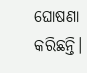ଘୋଷଣା କରିଛନ୍ତି।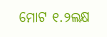ମୋଟ ୧.୨ଲକ୍ଷ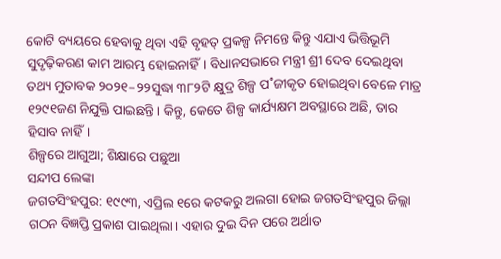କୋଟି ବ୍ୟୟରେ ହେବାକୁ ଥିବା ଏହି ବୃହତ୍ ପ୍ରକଳ୍ପ ନିମନ୍ତେ କିନ୍ତୁ ଏଯାଏ ଭିତ୍ତିଭୂମି ସୁଦୃଢ଼ିକରଣ କାମ ଆରମ୍ଭ ହୋଇନାହିଁ। ବିଧାନସଭାରେ ମନ୍ତ୍ରୀ ଶ୍ରୀ ଦେବ ଦେଇଥିବା ତଥ୍ୟ ମୁତାବକ ୨୦୨୧–୨୨ସୁଦ୍ଧା ୩୮୨ଟି କ୍ଷୁଦ୍ର ଶିଳ୍ପ ପ˚ଜୀକୃତ ହୋଇଥିବା ବେଳେ ମାତ୍ର ୧୨୯୧ଜଣ ନିଯୁକ୍ତି ପାଇଛନ୍ତି। କିନ୍ତୁ, କେତେ ଶିଳ୍ପ କାର୍ଯ୍ୟକ୍ଷମ ଅବସ୍ଥାରେ ଅଛି, ତାର ହିସାବ ନାହିଁ।
ଶିଳ୍ପରେ ଆଗୁଆ; ଶିକ୍ଷାରେ ପଛୁଆ
ସନ୍ଦୀପ ଲେଙ୍କା
ଜଗତସିଂହପୁର: ୧୯୯୩, ଏପ୍ରିଲ ୧ରେ କଟକରୁ ଅଲଗା ହୋଇ ଜଗତସିଂହପୁର ଜିଲ୍ଲା ଗଠନ ବିଜ୍ଞପ୍ତି ପ୍ରକାଶ ପାଇଥିଲା। ଏହାର ଦୁଇ ଦିନ ପରେ ଅର୍ଥାତ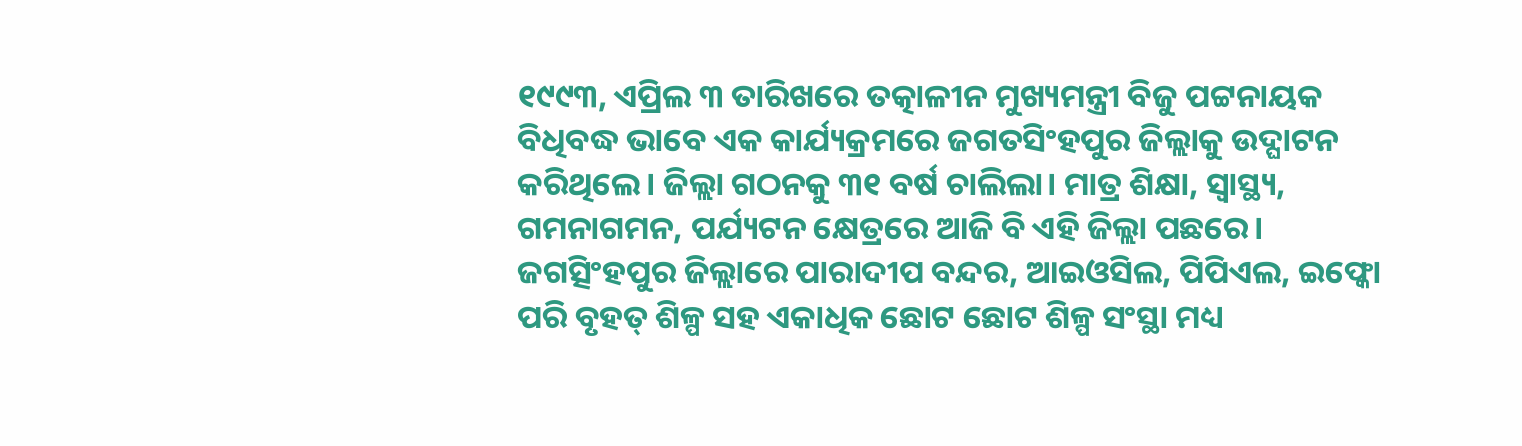୧୯୯୩, ଏପ୍ରିଲ ୩ ତାରିଖରେ ତତ୍କାଳୀନ ମୁଖ୍ୟମନ୍ତ୍ରୀ ବିଜୁ ପଟ୍ଟନାୟକ ବିଧିବଦ୍ଧ ଭାବେ ଏକ କାର୍ଯ୍ୟକ୍ରମରେ ଜଗତସିଂହପୁର ଜିଲ୍ଲାକୁ ଉଦ୍ଘାଟନ କରିଥିଲେ। ଜିଲ୍ଲା ଗଠନକୁ ୩୧ ବର୍ଷ ଚାଲିଲା। ମାତ୍ର ଶିକ୍ଷା, ସ୍ୱାସ୍ଥ୍ୟ, ଗମନାଗମନ, ପର୍ଯ୍ୟଟନ କ୍ଷେତ୍ରରେ ଆଜି ବି ଏହି ଜିଲ୍ଲା ପଛରେ।
ଜଗତ୍ସିଂହପୁର ଜିଲ୍ଲାରେ ପାରାଦୀପ ବନ୍ଦର, ଆଇଓସିଲ, ପିପିଏଲ, ଇଫ୍କୋ ପରି ବୃହତ୍ ଶିଳ୍ପ ସହ ଏକାଧିକ ଛୋଟ ଛୋଟ ଶିଳ୍ପ ସଂସ୍ଥା ମଧ୍ୟ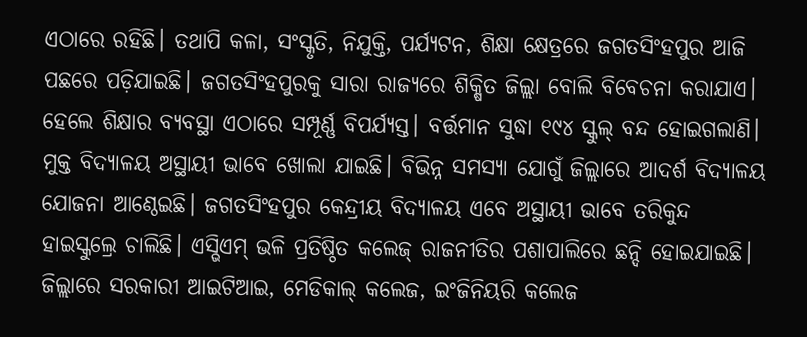ଏଠାରେ ରହିଛି। ତଥାପି କଳା, ସଂସ୍କୃତି, ନିଯୁକ୍ତି, ପର୍ଯ୍ୟଟନ, ଶିକ୍ଷା କ୍ଷେତ୍ରରେ ଜଗତସିଂହପୁର ଆଜି ପଛରେ ପଡ଼ିଯାଇଛି। ଜଗତସିଂହପୁରକୁ ସାରା ରାଜ୍ୟରେ ଶିକ୍ଷିତ ଜିଲ୍ଲା ବୋଲି ବିବେଚନା କରାଯାଏ। ହେଲେ ଶିକ୍ଷାର ବ୍ୟବସ୍ଥା ଏଠାରେ ସମ୍ପୂର୍ଣ୍ଣ ବିପର୍ଯ୍ୟସ୍ତ। ବର୍ତ୍ତମାନ ସୁଦ୍ଧା ୧୯୪ ସ୍କୁଲ୍ ବନ୍ଦ ହୋଇଗଲାଣି। ମୁକ୍ତ ବିଦ୍ୟାଳୟ ଅସ୍ଥାୟୀ ଭାବେ ଖୋଲା ଯାଇଛି। ବିଭିନ୍ନ ସମସ୍ୟା ଯୋଗୁଁ ଜିଲ୍ଲାରେ ଆଦର୍ଶ ବିଦ୍ୟାଳୟ ଯୋଜନା ଆଣ୍ଠେଇଛି। ଜଗତସିଂହପୁର କେନ୍ଦ୍ରୀୟ ବିଦ୍ୟାଳୟ ଏବେ ଅସ୍ଥାୟୀ ଭାବେ ତରିକୁନ୍ଦ ହାଇସ୍କୁଲ୍ରେ ଚାଲିଛି। ଏସ୍ଭିଏମ୍ ଭଳି ପ୍ରତିଷ୍ଠିତ କଲେଜ୍ ରାଜନୀତିର ପଶାପାଲିରେ ଛନ୍ଦି ହୋଇଯାଇଛି। ଜିଲ୍ଲାରେ ସରକାରୀ ଆଇଟିଆଇ, ମେଡିକାଲ୍ କଲେଜ, ଇଂଜିନିୟରି କଲେଜ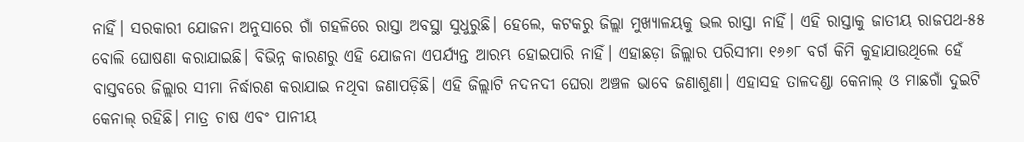ନାହିଁ। ସରକାରୀ ଯୋଜନା ଅନୁସାରେ ଗାଁ ଗହଳିରେ ରାସ୍ତା ଅବସ୍ଥା ସୁଧୁରୁଛି। ହେଲେ, କଟକରୁ ଜିଲ୍ଲା ମୁଖ୍ୟାଳୟକୁ ଭଲ ରାସ୍ତା ନାହିଁ। ଏହି ରାସ୍ତାକୁ ଜାତୀୟ ରାଜପଥ-୫୫ ବୋଲି ଘୋଷଣା କରାଯାଇଛି। ବିଭିନ୍ନ କାରଣରୁ ଏହି ଯୋଜନା ଏପର୍ଯ୍ୟନ୍ତ ଆରମ୍ଭ ହୋଇପାରି ନାହିଁ। ଏହାଛଡ଼ା ଜିଲ୍ଲାର ପରିସୀମା ୧୬୬୮ ବର୍ଗ କିମି କୁହାଯାଉଥିଲେ ହେଁ ବାସ୍ତବରେ ଜିଲ୍ଲାର ସୀମା ନିର୍ଦ୍ଧାରଣ କରାଯାଇ ନଥିବା ଜଣାପଡ଼ିଛି। ଏହି ଜିଲ୍ଲାଟି ନଦନଦୀ ଘେରା ଅଞ୍ଚଳ ଭାବେ ଜଣାଶୁଣା। ଏହାସହ ତାଳଦଣ୍ଡା କେନାଲ୍ ଓ ମାଛଗାଁ ଦୁଇଟି କେନାଲ୍ ରହିଛି। ମାତ୍ର ଚାଷ ଏବଂ ପାନୀୟ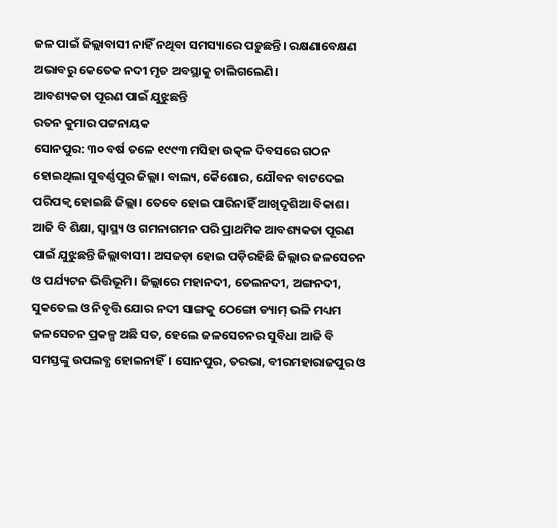ଜଳ ପାଇଁ ଜିଲ୍ଲାବାସୀ ନାହିଁ ନଥିବା ସମସ୍ୟାରେ ପଡ଼ୁଛନ୍ତି। ରକ୍ଷଣାବେକ୍ଷଣ ଅଭାବରୁ କେତେକ ନଦୀ ମୃତ ଅବସ୍ଥାକୁ ଚାଲିଗଲେଣି।
ଆବଶ୍ୟକତା ପୂରଣ ପାଇଁ ଯୁଝୁଛନ୍ତି
ରତନ କୁମାର ପଟ୍ଟନାୟକ
ସୋନପୁର: ୩୦ ବର୍ଷ ତଳେ ୧୯୯୩ ମସିହା ଉତ୍କଳ ଦିବସରେ ଗଠନ ହୋଇଥିଲା ସୁବର୍ଣ୍ଣପୁର ଜିଲ୍ଲା। ବାଲ୍ୟ, କୈଶୋର, ଯୌବନ ବାଟଦେଇ ପରିପକ୍ବ ହୋଇଛି ଜିଲ୍ଲା। ତେବେ ହୋଇ ପାରିନାହିଁ ଆଖିଦୃଶିଆ ବିକାଶ। ଆଜି ବି ଶିକ୍ଷା, ସ୍ବାସ୍ଥ୍ୟ ଓ ଗମନାଗମନ ପରି ପ୍ରାଥମିକ ଆବଶ୍ୟକତା ପୂରଣ ପାଇଁ ଯୁଝୁଛନ୍ତି ଜିଲ୍ଲାବାସୀ। ଅସଜଡ଼ା ହୋଇ ପଡ଼ିରହିଛି ଜିଲ୍ଲାର ଜଳସେଚନ ଓ ପର୍ଯ୍ୟଟନ ଭିତ୍ତିଭୂମି। ଜିଲ୍ଲାରେ ମହାନଦୀ, ତେଲନଦୀ, ଅଙ୍ଗନଦୀ, ସୁକତେଲ ଓ ନିବୃତ୍ତି ଯୋର ନଦୀ ସାଙ୍ଗକୁ ଠେଙ୍ଗୋ ଡ୍ୟାମ୍ ଭଳି ମଧ୍ୟମ ଜଳସେଚନ ପ୍ରକଳ୍ପ ଅଛି ସତ, ହେଲେ ଜଳସେଚନର ସୁବିଧା ଆଜି ବି ସମସ୍ତଙ୍କୁ ଉପଲବ୍ଧ ହୋଇନାହିଁ। ସୋନପୁର, ତରଭା, ବୀରମହାରାଜପୁର ଓ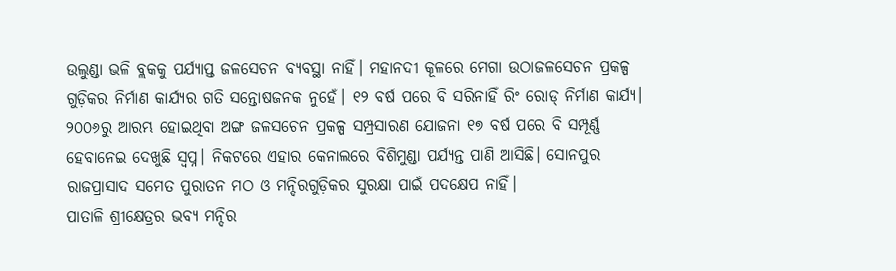ଉଲୁଣ୍ଡା ଭଳି ବ୍ଲକକୁ ପର୍ଯ୍ୟାପ୍ତ ଜଳସେଚନ ବ୍ୟବସ୍ଥା ନାହିଁ। ମହାନଦୀ କୂଳରେ ମେଗା ଉଠାଜଳସେଚନ ପ୍ରକଳ୍ପ ଗୁଡ଼ିକର ନିର୍ମାଣ କାର୍ଯ୍ୟର ଗତି ସନ୍ତୋଷଜନକ ନୁହେଁ। ୧୨ ବର୍ଷ ପରେ ବି ସରିନାହିଁ ରିଂ ରୋଡ୍ ନିର୍ମାଣ କାର୍ଯ୍ୟ। ୨୦୦୬ରୁ ଆରମ୍ଭ ହୋଇଥିବା ଅଙ୍ଗ ଜଳସଚେନ ପ୍ରକଳ୍ପ ସମ୍ପ୍ରସାରଣ ଯୋଜନା ୧୭ ବର୍ଷ ପରେ ବି ସମ୍ପୂର୍ଣ୍ଣ ହେବାନେଇ ଦେଖୁଛି ସ୍ବପ୍ନ। ନିକଟରେ ଏହାର କେନାଲରେ ବିଶିମୁଣ୍ଡା ପର୍ଯ୍ୟନ୍ତ ପାଣି ଆସିଛି। ସୋନପୁର ରାଜପ୍ରାସାଦ ସମେତ ପୁରାତନ ମଠ ଓ ମନ୍ଦିରଗୁଡ଼ିକର ସୁରକ୍ଷା ପାଇଁ ପଦକ୍ଷେପ ନାହିଁ।
ପାତାଳି ଶ୍ରୀକ୍ଷେତ୍ରର ଭବ୍ୟ ମନ୍ଦିର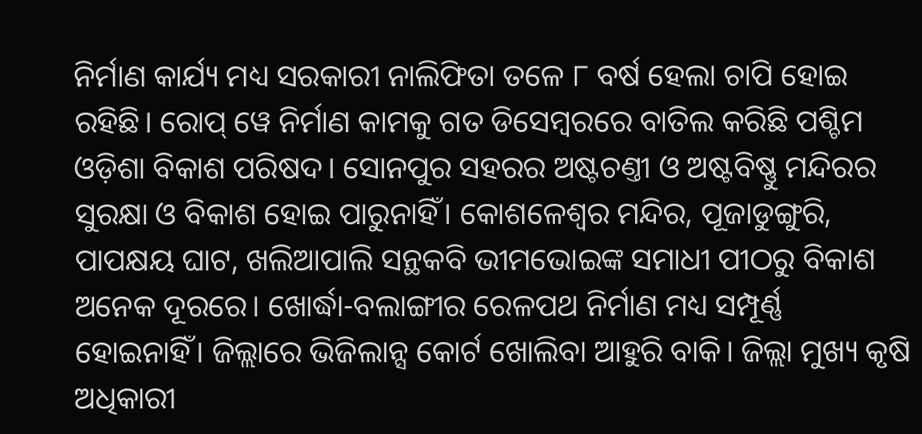ନିର୍ମାଣ କାର୍ଯ୍ୟ ମଧ୍ୟ ସରକାରୀ ନାଲିଫିତା ତଳେ ୮ ବର୍ଷ ହେଲା ଚାପି ହୋଇ ରହିଛି। ରୋପ୍ ୱେ ନିର୍ମାଣ କାମକୁ ଗତ ଡିସେମ୍ବରରେ ବାତିଲ କରିଛି ପଶ୍ଚିମ ଓଡ଼ିଶା ବିକାଶ ପରିଷଦ। ସୋନପୁର ସହରର ଅଷ୍ଟଚଣ୍ତୀ ଓ ଅଷ୍ଟବିଷ୍ଣୁ ମନ୍ଦିରର ସୁରକ୍ଷା ଓ ବିକାଶ ହୋଇ ପାରୁନାହିଁ। କୋଶଳେଶ୍ବର ମନ୍ଦିର, ପୂଜାଡୁଙ୍ଗୁରି, ପାପକ୍ଷୟ ଘାଟ, ଖଲିଆପାଲି ସନ୍ଥକବି ଭୀମଭୋଇଙ୍କ ସମାଧୀ ପୀଠରୁ ବିକାଶ ଅନେକ ଦୂରରେ। ଖୋର୍ଦ୍ଧା-ବଲାଙ୍ଗୀର ରେଳପଥ ନିର୍ମାଣ ମଧ୍ୟ ସମ୍ପୂର୍ଣ୍ଣ ହୋଇନାହିଁ। ଜିଲ୍ଲାରେ ଭିଜିଲାନ୍ସ କୋର୍ଟ ଖୋଲିବା ଆହୁରି ବାକି। ଜିଲ୍ଲା ମୁଖ୍ୟ କୃଷି ଅଧିକାରୀ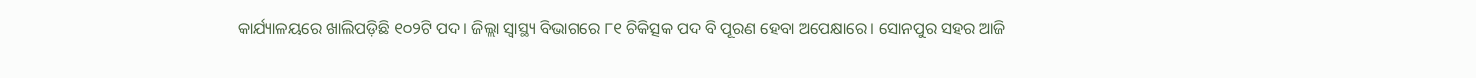କାର୍ଯ୍ୟାଳୟରେ ଖାଲିପଡ଼ିଛି ୧୦୨ଟି ପଦ। ଜିଲ୍ଲା ସ୍ବାସ୍ଥ୍ୟ ବିଭାଗରେ ୮୧ ଚିକିତ୍ସକ ପଦ ବି ପୂରଣ ହେବା ଅପେକ୍ଷାରେ। ସୋନପୁର ସହର ଆଜି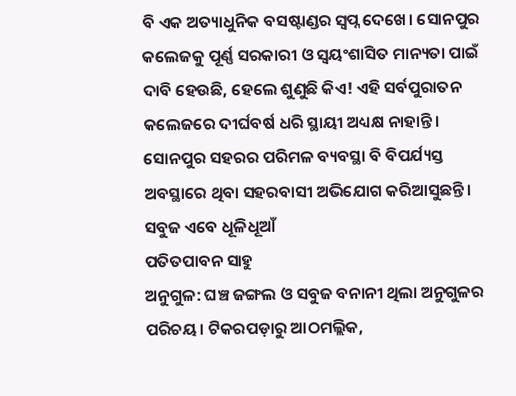ବି ଏକ ଅତ୍ୟାଧୁନିକ ବସଷ୍ଟାଣ୍ଡର ସ୍ବପ୍ନ ଦେଖେ। ସୋନପୁର କଲେଜକୁ ପୂର୍ଣ୍ଣ ସରକାରୀ ଓ ସ୍ବୟଂଶାସିତ ମାନ୍ୟତା ପାଇଁ ଦାବି ହେଉଛି, ହେଲେ ଶୁଣୁଛି କିଏ! ଏହି ସର୍ବପୁରାତନ କଲେଜରେ ଦୀର୍ଘବର୍ଷ ଧରି ସ୍ଥାୟୀ ଅଧ୍ୟକ୍ଷ ନାହାନ୍ତି। ସୋନପୁର ସହରର ପରିମଳ ବ୍ୟବସ୍ଥା ବି ବିପର୍ଯ୍ୟସ୍ତ ଅବସ୍ଥାରେ ଥିବା ସହରବାସୀ ଅଭିଯୋଗ କରିଆସୁଛନ୍ତି।
ସବୁଜ ଏବେ ଧୂଳିଧୂଆଁ
ପତିତପାବନ ସାହୁ
ଅନୁଗୁଳ: ଘଞ୍ଚ ଜଙ୍ଗଲ ଓ ସବୁଜ ବନାନୀ ଥିଲା ଅନୁଗୁଳର ପରିଚୟ। ଟିକରପଡ଼ାରୁ ଆଠମଲ୍ଲିକ,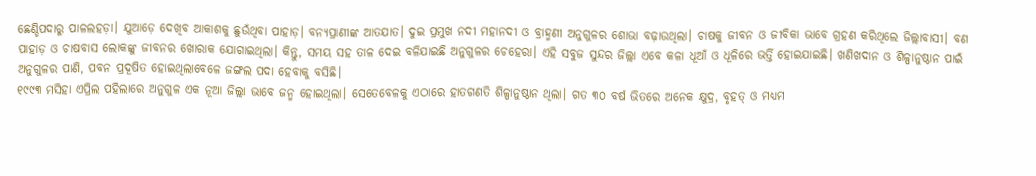ଛେଣ୍ଡିପଦାରୁ ପାଳଲହଡ଼ା। ଯୁଆଡ଼େ ଦେଖିବ ଆକାଶକୁ ଛୁଉଁଥିବା ପାହାଡ଼। ବନ୍ୟପ୍ରାଣୀଙ୍କ ଆତଯାତ। ଦୁଇ ପ୍ରମୁଖ ନଦୀ ମହାନଦୀ ଓ ବ୍ରାହ୍ମଣୀ ଅନୁଗୁଳର ଶୋଭା ବଢ଼ାଉଥିଲା। ଚାଷକୁ ଜୀବନ ଓ ଜୀବିକା ଭାବେ ଗ୍ରହଣ କରିଥିଲେ ଜିଲ୍ଲାବାସୀ। ବଣ ପାହାଡ଼ ଓ ଚାଷବାସ ଲୋକଙ୍କୁ ଜୀବନର ଖୋରାକ ଯୋଗାଇଥିଲା। କିନ୍ତୁ, ସମୟ ସହ ତାଳ ଦେଇ ବଳିଯାଇଛି ଅନୁଗୁଳର ଚେହେରା। ଏହି ସବୁଜ ସୁନ୍ଦର ଜିଲ୍ଲା ଏବେ କଳା ଧୂଆଁ ଓ ଧୂଳିରେ ଭର୍ତ୍ତି ହୋଇଯାଇଛି। ଖଣିଖଦାନ ଓ ଶିଳ୍ପାନୁଷ୍ଠାନ ପାଇଁ ଅନୁଗୁଳର ପାଣି, ପବନ ପ୍ରଦୂଷିତ ହୋଇଥିଲାବେଳେ ଜଙ୍ଗଲ ପଦା ହେବାକୁ ବସିଛି।
୧୯୯୩ ମସିହା ଏପ୍ରିଲ ପହିଲାରେ ଅନୁଗୁଳ ଏକ ନୂଆ ଜିଲ୍ଲା ଭାବେ ଜନ୍ମ ହୋଇଥିଲା। ସେତେବେଳକୁ ଏଠାରେ ହାତଗଣତି ଶିଳ୍ପାନୁଷ୍ଠାନ ଥିଲା। ଗତ ୩୦ ବର୍ଷ ଭିତରେ ଅନେକ କ୍ଷୁଦ୍ର, ବୃହତ୍ ଓ ମଧ୍ୟମ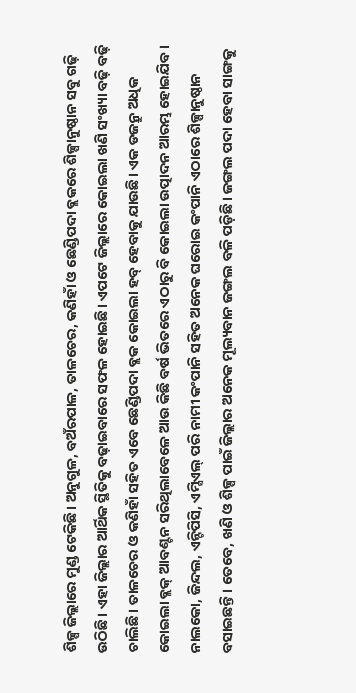ଶିଳ୍ପ ଜିଲ୍ଲାରେ ମୁଣ୍ଡ ଟେକିଛି। ଅନୁଗୁଳ, ବଅଁରପାଳ, ତାଳଚେର, କଣିହାଁ ଓ ଛେଣ୍ଡିପଦା ବ୍ଲକରେ ଶିଳ୍ପାନୁଷ୍ଠାନ ସବୁ ଗଢ଼ି ଉଠିଛି। ଏହା ଜିଲ୍ଲାର ଆର୍ଥିକ ସ୍ଥିତିକୁ ବଢ଼ାଇବାରେ ସଫଳ ହୋଇଛି। ଏପଟେ ଜିଲ୍ଲାରେ କୋଇଲା ଖଣି ସଂଖ୍ୟା ବଢ଼ି ବଢ଼ି ଚାଲିଛି। ତାଳଚେର ଓ କଣିହାଁ ସହିତ ଏବେ ଛେଣ୍ଡିପଦା ବ୍ଲକ କୋଇଲା ହବ୍ ହେବାକୁ ଯାଉଛି। ଏକ ଡଜନ୍ରୁ ଅଧିକ କୋଇଲା ବ୍ଲକ୍ ଆବଣ୍ଟନ ସରିଥିଲାବେଳେ ଆଉ କିଛି ବର୍ଷ ଭିତରେ ଏଠାରୁ ବି କୋଇଲା ଉତ୍ପାଦନ ଆରମ୍ଭ ହୋଇଯିବ। ନାଲକୋ, ଜିନ୍ଦଲ, ଏନ୍ଟିପିସି, ଏମ୍ସିଏଲ୍ ପରି ନାମୀ କଂପାନି ସହିତ ଅନେକ ଘରୋଇ କଂପାନି ଏଠାରେ ଶିଳ୍ପାନୁଷ୍ଠାନ ବସାଇଛନ୍ତି। ତେବେ, ଖଣି ଓ ଶିଳ୍ପ ପାଇଁ ଜିଲ୍ଲାର ଅନେକ ମୂଲ୍ୟବାନ ଜଙ୍ଗଲ ବଳି ପଡ଼ିଛି। ଜଙ୍ଗଲ ପଦା ହେବା ସାଙ୍ଗକୁ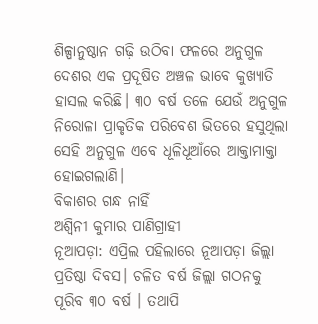ଶିଳ୍ପାନୁଷ୍ଠାନ ଗଢ଼ି ଉଠିବା ଫଳରେ ଅନୁଗୁଳ ଦେଶର ଏକ ପ୍ରଦୂଷିତ ଅଞ୍ଚଳ ଭାବେ କୁଖ୍ୟାତି ହାସଲ କରିଛି। ୩୦ ବର୍ଷ ତଳେ ଯେଉଁ ଅନୁଗୁଳ ନିରୋଳା ପ୍ରାକୃତିକ ପରିବେଶ ଭିତରେ ହସୁଥିଲା ସେହି ଅନୁଗୁଳ ଏବେ ଧୂଳିଧୂଆଁରେ ଆକ୍ତାମାକ୍ତା ହୋଇଗଲାଣି।
ବିକାଶର ଗନ୍ଧ ନାହିଁ
ଅଶ୍ବିନୀ କୁମାର ପାଣିଗ୍ରାହୀ
ନୂଆପଡ଼ା: ଏପ୍ରିଲ ପହିଲାରେ ନୂଆପଡ଼ା ଜିଲ୍ଲା ପ୍ରତିଷ୍ଠା ଦିବସ। ଚଳିତ ବର୍ଷ ଜିଲ୍ଲା ଗଠନକୁ ପୂରିବ ୩୦ ବର୍ଷ । ତଥାପି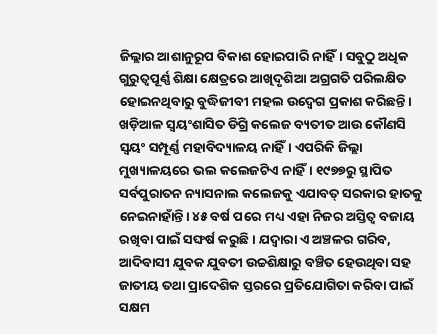ଜିଲ୍ଲାର ଆଶାନୁରୂପ ବିକାଶ ହୋଇପାରି ନାହିଁ। ସବୁଠୁ ଅଧିକ ଗୁରୁତ୍ବପୂର୍ଣ୍ଣ ଶିକ୍ଷା କ୍ଷେତ୍ରରେ ଆଖିଦୃଶିଆ ଅଗ୍ରଗତି ପରିଲକ୍ଷିତ ହୋଇନଥିବାରୁ ବୁଦ୍ଧିଜୀବୀ ମହଲ ଉଦ୍ବେଗ ପ୍ରକାଶ କରିଛନ୍ତି। ଖଡ଼ିଆଳ ସ୍ୱୟଂଶାସିତ ଡିଗ୍ରି କଲେଜ ବ୍ୟତୀତ ଆଉ କୌଣସି ସ୍ୱୟଂ ସମ୍ପୂର୍ଣ୍ଣ ମହାବିଦ୍ୟାଳୟ ନାହିଁ। ଏପରିକି ଜିଲ୍ଲା ମୁଖ୍ୟାଳୟରେ ଭଲ କଲେଜଟିଏ ନାହିଁ। ୧୯୭୭ରୁ ସ୍ଥାପିତ ସର୍ବପୁରାତନ ନ୍ୟାସନାଲ କଲେଜକୁ ଏଯାବତ୍ ସରକାର ହାତକୁ ନେଇନାହାଁନ୍ତି। ୪୫ ବର୍ଷ ପରେ ମଧ୍ୟ ଏହା ନିଜର ଅସ୍ତିତ୍ବ ବଜାୟ ରଖିବା ପାଇଁ ସଙ୍ଘର୍ଷ କରୁଛି। ଯଦ୍ବାରା ଏ ଅଞ୍ଚଳର ଗରିବ, ଆଦିବାସୀ ଯୁବକ ଯୁବତୀ ଉଚ୍ଚଶିକ୍ଷାରୁ ବଞ୍ଚିତ ହେଉଥିବା ସହ ଜାତୀୟ ତଥା ପ୍ରାଦେଶିକ ସ୍ତରରେ ପ୍ରତିଯୋଗିତା କରିବା ପାଇଁ ସକ୍ଷମ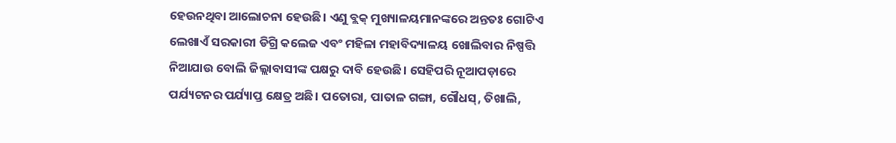ହେଉନଥିବା ଆଲୋଚନା ହେଉଛି। ଏଣୁ ବ୍ଲକ୍ ମୁଖ୍ୟାଳୟମାନଙ୍କରେ ଅନ୍ତତଃ ଗୋଟିଏ ଲେଖାଏଁ ସରକାରୀ ଡିଗ୍ରି କଲେଜ ଏବଂ ମହିଳା ମହାବିଦ୍ୟାଳୟ ଖୋଲିବାର ନିଷ୍ପତ୍ତି ନିଆଯାଉ ବୋଲି ଜିଲ୍ଲାବାସୀଙ୍କ ପକ୍ଷରୁ ଦାବି ହେଉଛି। ସେହିପରି ନୂଆପଡ଼ାରେ ପର୍ଯ୍ୟଟନର ପର୍ଯ୍ୟାପ୍ତ କ୍ଷେତ୍ର ଅଛି। ପତୋରା, ପାତାଳ ଗଙ୍ଗା, ଗୌଧସ୍, ତିଖାଲି,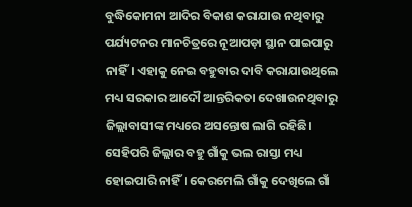ବୁଦ୍ଧିକୋମନା ଆଦିର ବିକାଶ କରାଯାଉ ନଥିବାରୁ ପର୍ଯ୍ୟଟନର ମାନଚିତ୍ରରେ ନୂଆପଡ଼ା ସ୍ଥାନ ପାଇପାରୁ ନାହିଁ। ଏହାକୁ ନେଇ ବହୁବାର ଦାବି କରାଯାଉଥିଲେ ମଧ୍ୟ ସରକାର ଆଦୌ ଆନ୍ତରିକତା ଦେଖାଉନଥିବାରୁ ଜିଲ୍ଲାବାସୀଙ୍କ ମଧ୍ୟରେ ଅସନ୍ତୋଷ ଲାଗି ରହିଛି। ସେହିପରି ଜିଲ୍ଲାର ବହୁ ଗାଁକୁ ଭଲ ରାସ୍ତା ମଧ୍ୟ ହୋଇପାରି ନାହିଁ। କେରମେଲି ଗାଁକୁ ଦେଖିଲେ ଗାଁ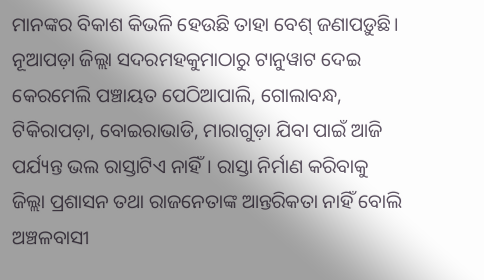ମାନଙ୍କର ବିକାଶ କିଭଳି ହେଉଛି ତାହା ବେଶ୍ ଜଣାପଡ଼ୁଛି। ନୂଆପଡ଼ା ଜିଲ୍ଲା ସଦରମହକୁମାଠାରୁ ଟାନୁୱାଟ ଦେଇ କେରମେଲି ପଞ୍ଚାୟତ ପେଠିଆପାଲି, ଗୋଲାବନ୍ଧ, ଟିକିରାପଡ଼ା, ବୋଇରାଭାଡି, ମାରାଗୁଡ଼ା ଯିବା ପାଇଁ ଆଜି ପର୍ଯ୍ୟନ୍ତ ଭଲ ରାସ୍ତାଟିଏ ନାହିଁ। ରାସ୍ତା ନିର୍ମାଣ କରିବାକୁ ଜିଲ୍ଲା ପ୍ରଶାସନ ତଥା ରାଜନେତାଙ୍କ ଆନ୍ତରିକତା ନାହିଁ ବୋଲି ଅଞ୍ଚଳବାସୀ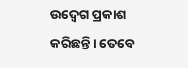ଉଦ୍ବେଗ ପ୍ରକାଶ କରିଛନ୍ତି। ତେବେ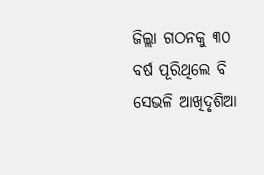ଜିଲ୍ଲା ଗଠନକୁ ୩୦ ବର୍ଷ ପୂରିଥିଲେ ବି ସେଭଳି ଆଖିଦୃଶିଆ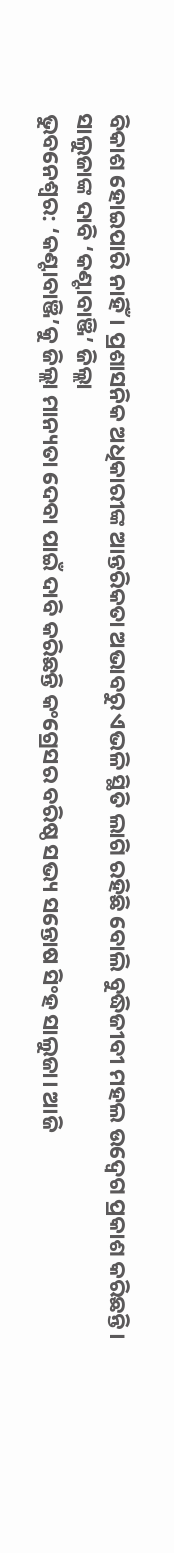ବିକାଶ ହୋଇପାରି ନାହିଁ। ପ୍ରଶାସନିକ ଅଧିକାରୀଙ୍କ ଆନ୍ତରିକତା ଅଭାବରୁ ଏଭଳି ସ୍ଥିତି ଲାଗି ରହିଛି ବୋଲି ବୁଦ୍ଧିଜୀବୀ ମହଲ ଉଦ୍ବେଗ ପ୍ରକାଶ କରିଛନ୍ତି।
ସାଲୁଜାଙ୍କ ଦାବି ‘କଣ୍ଟାବାଞ୍ଜି’ ଜିଲ୍ଲା
ଭୁବନେଶ୍ବର: ‘କଣ୍ଟାବାଞ୍ଜି’କୁ ଜିଲ୍ଲା ମାନ୍ୟତା ଦେବା ପାଇଁ ଦାବି କରିଛନ୍ତି କଂଗ୍ରେସର ବରିଷ୍ଠ ସଭ୍ୟ ସନ୍ତୋଷ ସିଂହ ସାଲୁଜା। ଆଜି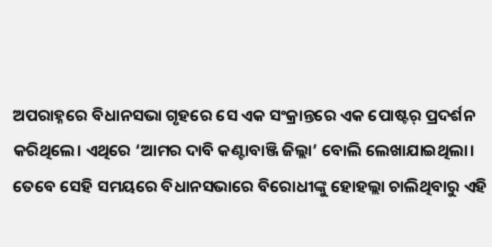ଅପରାହ୍ନରେ ବିଧାନସଭା ଗୃହରେ ସେ ଏକ ସଂକ୍ରାନ୍ତରେ ଏକ ପୋଷ୍ଟର୍ ପ୍ରଦର୍ଶନ କରିଥିଲେ। ଏଥିରେ ‘ଆମର ଦାବି କଣ୍ଟାବାଞ୍ଜି ଜିଲ୍ଲା’ ବୋଲି ଲେଖାଯାଇଥିଲା। ତେବେ ସେହି ସମୟରେ ବିଧାନସଭାରେ ବିରୋଧୀଙ୍କୁ ହୋହଲ୍ଲା ଚାଲିଥିବାରୁ ଏହି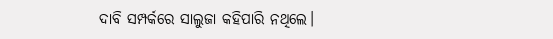ଦାବି ସମ୍ପର୍କରେ ସାଲୁଜା କହିପାରି ନଥିଲେ।